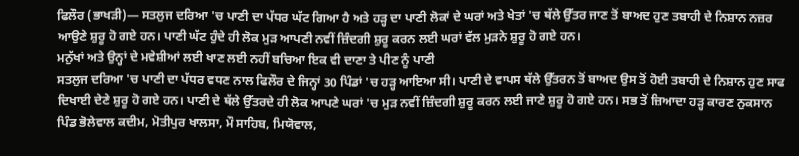ਫਿਲੌਰ (ਭਾਖੜੀ)— ਸਤਲੁਜ ਦਰਿਆ 'ਚ ਪਾਣੀ ਦਾ ਪੱਧਰ ਘੱਟ ਗਿਆ ਹੈ ਅਤੇ ਹੜ੍ਹ ਦਾ ਪਾਣੀ ਲੋਕਾਂ ਦੇ ਘਰਾਂ ਅਤੇ ਖੇਤਾਂ 'ਚ ਥੱਲੇ ਉੱਤਰ ਜਾਣ ਤੋਂ ਬਾਅਦ ਹੁਣ ਤਬਾਹੀ ਦੇ ਨਿਸ਼ਾਨ ਨਜ਼ਰ ਆਉਣੇ ਸ਼ੁਰੂ ਹੋ ਗਏ ਹਨ। ਪਾਣੀ ਘੱਟ ਹੁੰਦੇ ਹੀ ਲੋਕ ਮੁੜ ਆਪਣੀ ਨਵੀਂ ਜ਼ਿੰਦਗੀ ਸ਼ੁਰੂ ਕਰਨ ਲਈ ਘਰਾਂ ਵੱਲ ਮੁੜਨੇ ਸ਼ੁਰੂ ਹੋ ਗਏ ਹਨ।
ਮਨੁੱਖਾਂ ਅਤੇ ਉਨ੍ਹਾਂ ਦੇ ਮਵੇਸ਼ੀਆਂ ਲਈ ਖਾਣ ਲਈ ਨਹੀਂ ਬਚਿਆ ਇਕ ਵੀ ਦਾਣਾ ਤੇ ਪੀਣ ਨੂੰ ਪਾਣੀ
ਸਤਲੁਜ ਦਰਿਆ 'ਚ ਪਾਣੀ ਦਾ ਪੱਧਰ ਵਧਣ ਨਾਲ ਫਿਲੌਰ ਦੇ ਜਿਨ੍ਹਾਂ 30 ਪਿੰਡਾਂ 'ਚ ਹੜ੍ਹ ਆਇਆ ਸੀ। ਪਾਣੀ ਦੇ ਵਾਪਸ ਥੱਲੇ ਉੱਤਰਨ ਤੋਂ ਬਾਅਦ ਉਸ ਤੋਂ ਹੋਈ ਤਬਾਹੀ ਦੇ ਨਿਸ਼ਾਨ ਹੁਣ ਸਾਫ ਦਿਖਾਈ ਦੇਣੇ ਸ਼ੁਰੂ ਹੋ ਗਏ ਹਨ। ਪਾਣੀ ਦੇ ਥੱਲੇ ਉੱਤਰਦੇ ਹੀ ਲੋਕ ਆਪਣੇ ਘਰਾਂ 'ਚ ਮੁੜ ਨਵੀਂ ਜ਼ਿੰਦਗੀ ਸ਼ੁਰੂ ਕਰਨ ਲਈ ਜਾਣੇ ਸ਼ੁਰੂ ਹੋ ਗਏ ਹਨ। ਸਭ ਤੋਂ ਜ਼ਿਆਦਾ ਹੜ੍ਹ ਕਾਰਣ ਨੁਕਸਾਨ ਪਿੰਡ ਭੋਲੇਵਾਲ ਕਦੀਮ, ਮੋਤੀਪੁਰ ਖਾਲਸਾ, ਮੌ ਸਾਹਿਬ, ਮਿਯੋਵਾਲ,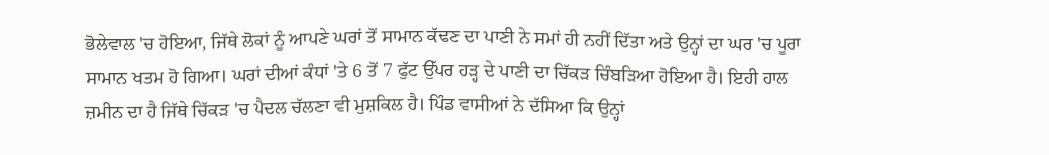ਭੋਲੇਵਾਲ 'ਚ ਹੋਇਆ, ਜਿੱਥੇ ਲੋਕਾਂ ਨੂੰ ਆਪਣੇ ਘਰਾਂ ਤੋਂ ਸਾਮਾਨ ਕੱਢਣ ਦਾ ਪਾਣੀ ਨੇ ਸਮਾਂ ਹੀ ਨਹੀਂ ਦਿੱਤਾ ਅਤੇ ਉਨ੍ਹਾਂ ਦਾ ਘਰ 'ਚ ਪੂਰਾ ਸਾਮਾਨ ਖਤਮ ਹੋ ਗਿਆ। ਘਰਾਂ ਦੀਆਂ ਕੰਧਾਂ 'ਤੇ 6 ਤੋਂ 7 ਫੁੱਟ ਉੱਪਰ ਹੜ੍ਹ ਦੇ ਪਾਣੀ ਦਾ ਚਿੱਕੜ ਚਿੰਬੜਿਆ ਹੋਇਆ ਹੈ। ਇਹੀ ਹਾਲ ਜ਼ਮੀਨ ਦਾ ਹੈ ਜਿੱਥੇ ਚਿੱਕੜ 'ਚ ਪੈਦਲ ਚੱਲਣਾ ਵੀ ਮੁਸ਼ਕਿਲ ਹੈ। ਪਿੰਡ ਵਾਸੀਆਂ ਨੇ ਦੱਸਿਆ ਕਿ ਉਨ੍ਹਾਂ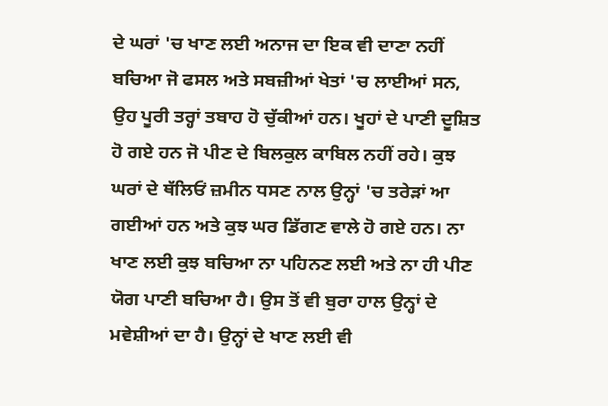ਦੇ ਘਰਾਂ 'ਚ ਖਾਣ ਲਈ ਅਨਾਜ ਦਾ ਇਕ ਵੀ ਦਾਣਾ ਨਹੀਂ ਬਚਿਆ ਜੋ ਫਸਲ ਅਤੇ ਸਬਜ਼ੀਆਂ ਖੇਤਾਂ 'ਚ ਲਾਈਆਂ ਸਨ, ਉਹ ਪੂਰੀ ਤਰ੍ਹਾਂ ਤਬਾਹ ਹੋ ਚੁੱਕੀਆਂ ਹਨ। ਖੂਹਾਂ ਦੇ ਪਾਣੀ ਦੂਸ਼ਿਤ ਹੋ ਗਏ ਹਨ ਜੋ ਪੀਣ ਦੇ ਬਿਲਕੁਲ ਕਾਬਿਲ ਨਹੀਂ ਰਹੇ। ਕੁਝ ਘਰਾਂ ਦੇ ਥੱਲਿਓਂ ਜ਼ਮੀਨ ਧਸਣ ਨਾਲ ਉਨ੍ਹਾਂ 'ਚ ਤਰੇੜਾਂ ਆ ਗਈਆਂ ਹਨ ਅਤੇ ਕੁਝ ਘਰ ਡਿੱਗਣ ਵਾਲੇ ਹੋ ਗਏ ਹਨ। ਨਾ ਖਾਣ ਲਈ ਕੁਝ ਬਚਿਆ ਨਾ ਪਹਿਨਣ ਲਈ ਅਤੇ ਨਾ ਹੀ ਪੀਣ ਯੋਗ ਪਾਣੀ ਬਚਿਆ ਹੈ। ਉਸ ਤੋਂ ਵੀ ਬੁਰਾ ਹਾਲ ਉਨ੍ਹਾਂ ਦੇ ਮਵੇਸ਼ੀਆਂ ਦਾ ਹੈ। ਉਨ੍ਹਾਂ ਦੇ ਖਾਣ ਲਈ ਵੀ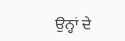ਉਨ੍ਹਾਂ ਦੇ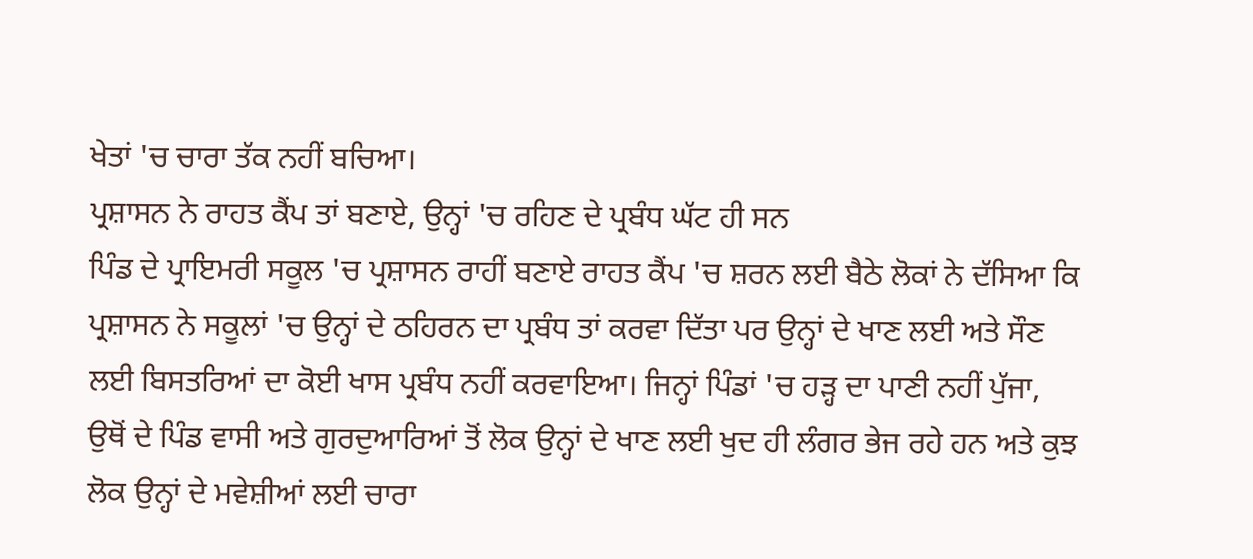ਖੇਤਾਂ 'ਚ ਚਾਰਾ ਤੱਕ ਨਹੀਂ ਬਚਿਆ।
ਪ੍ਰਸ਼ਾਸਨ ਨੇ ਰਾਹਤ ਕੈਂਪ ਤਾਂ ਬਣਾਏ, ਉਨ੍ਹਾਂ 'ਚ ਰਹਿਣ ਦੇ ਪ੍ਰਬੰਧ ਘੱਟ ਹੀ ਸਨ
ਪਿੰਡ ਦੇ ਪ੍ਰਾਇਮਰੀ ਸਕੂਲ 'ਚ ਪ੍ਰਸ਼ਾਸਨ ਰਾਹੀਂ ਬਣਾਏ ਰਾਹਤ ਕੈਂਪ 'ਚ ਸ਼ਰਨ ਲਈ ਬੈਠੇ ਲੋਕਾਂ ਨੇ ਦੱਸਿਆ ਕਿ ਪ੍ਰਸ਼ਾਸਨ ਨੇ ਸਕੂਲਾਂ 'ਚ ਉਨ੍ਹਾਂ ਦੇ ਠਹਿਰਨ ਦਾ ਪ੍ਰਬੰਧ ਤਾਂ ਕਰਵਾ ਦਿੱਤਾ ਪਰ ਉਨ੍ਹਾਂ ਦੇ ਖਾਣ ਲਈ ਅਤੇ ਸੌਣ ਲਈ ਬਿਸਤਰਿਆਂ ਦਾ ਕੋਈ ਖਾਸ ਪ੍ਰਬੰਧ ਨਹੀਂ ਕਰਵਾਇਆ। ਜਿਨ੍ਹਾਂ ਪਿੰਡਾਂ 'ਚ ਹੜ੍ਹ ਦਾ ਪਾਣੀ ਨਹੀਂ ਪੁੱਜਾ, ਉਥੋਂ ਦੇ ਪਿੰਡ ਵਾਸੀ ਅਤੇ ਗੁਰਦੁਆਰਿਆਂ ਤੋਂ ਲੋਕ ਉਨ੍ਹਾਂ ਦੇ ਖਾਣ ਲਈ ਖੁਦ ਹੀ ਲੰਗਰ ਭੇਜ ਰਹੇ ਹਨ ਅਤੇ ਕੁਝ ਲੋਕ ਉਨ੍ਹਾਂ ਦੇ ਮਵੇਸ਼ੀਆਂ ਲਈ ਚਾਰਾ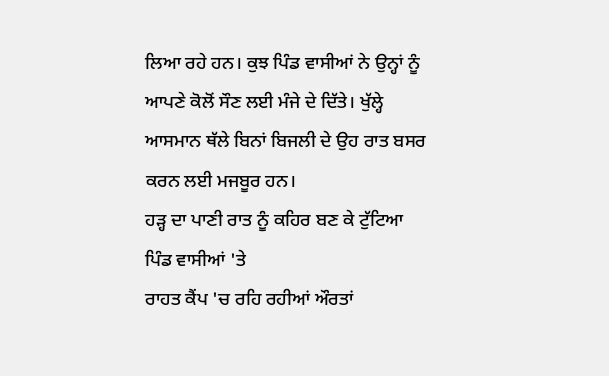ਲਿਆ ਰਹੇ ਹਨ। ਕੁਝ ਪਿੰਡ ਵਾਸੀਆਂ ਨੇ ਉਨ੍ਹਾਂ ਨੂੰ ਆਪਣੇ ਕੋਲੋਂ ਸੌਣ ਲਈ ਮੰਜੇ ਦੇ ਦਿੱਤੇ। ਖੁੱਲ੍ਹੇ ਆਸਮਾਨ ਥੱਲੇ ਬਿਨਾਂ ਬਿਜਲੀ ਦੇ ਉਹ ਰਾਤ ਬਸਰ ਕਰਨ ਲਈ ਮਜਬੂਰ ਹਨ।
ਹੜ੍ਹ ਦਾ ਪਾਣੀ ਰਾਤ ਨੂੰ ਕਹਿਰ ਬਣ ਕੇ ਟੁੱਟਿਆ ਪਿੰਡ ਵਾਸੀਆਂ 'ਤੇ
ਰਾਹਤ ਕੈਂਪ 'ਚ ਰਹਿ ਰਹੀਆਂ ਔਰਤਾਂ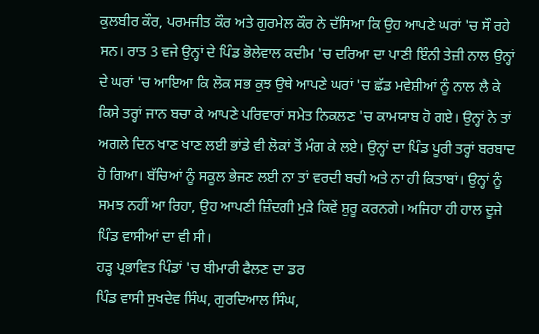ਕੁਲਬੀਰ ਕੌਰ, ਪਰਮਜੀਤ ਕੌਰ ਅਤੇ ਗੁਰਮੇਲ ਕੌਰ ਨੇ ਦੱਸਿਆ ਕਿ ਉਹ ਆਪਣੇ ਘਰਾਂ 'ਚ ਸੌ ਰਹੇ ਸਨ। ਰਾਤ 3 ਵਜੇ ਉਨ੍ਹਾਂ ਦੇ ਪਿੰਡ ਭੋਲੇਵਾਲ ਕਦੀਮ 'ਚ ਦਰਿਆ ਦਾ ਪਾਣੀ ਇੰਨੀ ਤੇਜ਼ੀ ਨਾਲ ਉਨ੍ਹਾਂ ਦੇ ਘਰਾਂ 'ਚ ਆਇਆ ਕਿ ਲੋਕ ਸਭ ਕੁਝ ਉਥੇ ਆਪਣੇ ਘਰਾਂ 'ਚ ਛੱਡ ਮਵੇਸ਼ੀਆਂ ਨੂੰ ਨਾਲ ਲੈ ਕੇ ਕਿਸੇ ਤਰ੍ਹਾਂ ਜਾਨ ਬਚਾ ਕੇ ਆਪਣੇ ਪਰਿਵਾਰਾਂ ਸਮੇਤ ਨਿਕਲਣ 'ਚ ਕਾਮਯਾਬ ਹੋ ਗਏ। ਉਨ੍ਹਾਂ ਨੇ ਤਾਂ ਅਗਲੇ ਦਿਨ ਖਾਣ ਖਾਣ ਲਈ ਭਾਂਡੇ ਵੀ ਲੋਕਾਂ ਤੋਂ ਮੰਗ ਕੇ ਲਏ। ਉਨ੍ਹਾਂ ਦਾ ਪਿੰਡ ਪੂਰੀ ਤਰ੍ਹਾਂ ਬਰਬਾਦ ਹੋ ਗਿਆ। ਬੱਚਿਆਂ ਨੂੰ ਸਕੂਲ ਭੇਜਣ ਲਈ ਨਾ ਤਾਂ ਵਰਦੀ ਬਚੀ ਅਤੇ ਨਾ ਹੀ ਕਿਤਾਬਾਂ। ਉਨ੍ਹਾਂ ਨੂੰ ਸਮਝ ਨਹੀਂ ਆ ਰਿਹਾ, ਉਹ ਆਪਣੀ ਜ਼ਿੰਦਗੀ ਮੁੜੇ ਕਿਵੇਂ ਸ਼ੁਰੂ ਕਰਨਗੇ। ਅਜਿਹਾ ਹੀ ਹਾਲ ਦੂਜੇ ਪਿੰਡ ਵਾਸੀਆਂ ਦਾ ਵੀ ਸੀ।
ਹੜ੍ਹ ਪ੍ਰਭਾਵਿਤ ਪਿੰਡਾਂ 'ਚ ਬੀਮਾਰੀ ਫੈਲਣ ਦਾ ਡਰ
ਪਿੰਡ ਵਾਸੀ ਸੁਖਦੇਵ ਸਿੰਘ, ਗੁਰਦਿਆਲ ਸਿੰਘ,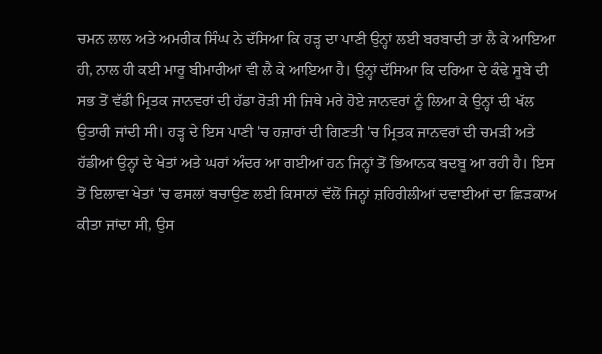ਚਮਨ ਲਾਲ ਅਤੇ ਅਮਰੀਕ ਸਿੰਘ ਨੇ ਦੱਸਿਆ ਕਿ ਹੜ੍ਹ ਦਾ ਪਾਣੀ ਉਨ੍ਹਾਂ ਲਈ ਬਰਬਾਦੀ ਤਾਂ ਲੈ ਕੇ ਆਇਆ ਹੀ, ਨਾਲ ਹੀ ਕਈ ਮਾਰੂ ਬੀਮਾਰੀਆਂ ਵੀ ਲੈ ਕੇ ਆਇਆ ਹੈ। ਉਨ੍ਹਾਂ ਦੱਸਿਆ ਕਿ ਦਰਿਆ ਦੇ ਕੰਢੇ ਸੂਬੇ ਦੀ ਸਭ ਤੋਂ ਵੱਡੀ ਮ੍ਰਿਤਕ ਜਾਨਵਰਾਂ ਦੀ ਹੱਡਾ ਰੋੜੀ ਸੀ ਜਿਥੇ ਮਰੇ ਹੋਏ ਜਾਨਵਰਾਂ ਨੂੰ ਲਿਆ ਕੇ ਉਨ੍ਹਾਂ ਦੀ ਖੱਲ ਉਤਾਰੀ ਜਾਂਦੀ ਸੀ। ਹੜ੍ਹ ਦੇ ਇਸ ਪਾਣੀ 'ਚ ਹਜ਼ਾਰਾਂ ਦੀ ਗਿਣਤੀ 'ਚ ਮ੍ਰਿਤਕ ਜਾਨਵਰਾਂ ਦੀ ਚਮੜੀ ਅਤੇ ਹੱਡੀਆਂ ਉਨ੍ਹਾਂ ਦੇ ਖੇਤਾਂ ਅਤੇ ਘਰਾਂ ਅੰਦਰ ਆ ਗਈਆਂ ਹਨ ਜਿਨ੍ਹਾਂ ਤੋਂ ਭਿਆਨਕ ਬਦਬੂ ਆ ਰਹੀ ਹੈ। ਇਸ ਤੋਂ ਇਲਾਵਾ ਖੇਤਾਂ 'ਚ ਫਸਲਾਂ ਬਚਾਉਣ ਲਈ ਕਿਸਾਨਾਂ ਵੱਲੋਂ ਜਿਨ੍ਹਾਂ ਜ਼ਹਿਰੀਲੀਆਂ ਦਵਾਈਆਂ ਦਾ ਛਿੜਕਾਅ ਕੀਤਾ ਜਾਂਦਾ ਸੀ, ਉਸ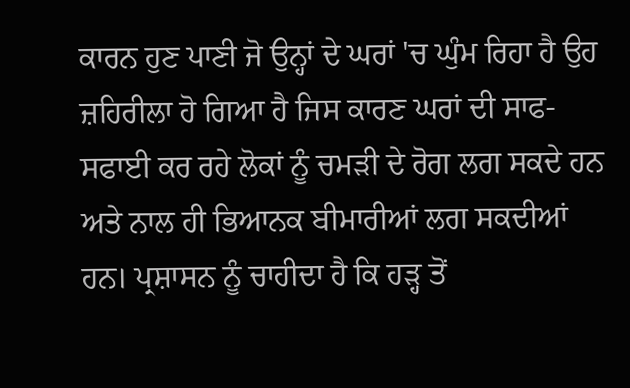ਕਾਰਨ ਹੁਣ ਪਾਣੀ ਜੋ ਉਨ੍ਹਾਂ ਦੇ ਘਰਾਂ 'ਚ ਘੁੰਮ ਰਿਹਾ ਹੈ ਉਹ ਜ਼ਹਿਰੀਲਾ ਹੋ ਗਿਆ ਹੈ ਜਿਸ ਕਾਰਣ ਘਰਾਂ ਦੀ ਸਾਫ-ਸਫਾਈ ਕਰ ਰਹੇ ਲੋਕਾਂ ਨੂੰ ਚਮੜੀ ਦੇ ਰੋਗ ਲਗ ਸਕਦੇ ਹਨ ਅਤੇ ਨਾਲ ਹੀ ਭਿਆਨਕ ਬੀਮਾਰੀਆਂ ਲਗ ਸਕਦੀਆਂ ਹਨ। ਪ੍ਰਸ਼ਾਸਨ ਨੂੰ ਚਾਹੀਦਾ ਹੈ ਕਿ ਹੜ੍ਹ ਤੋਂ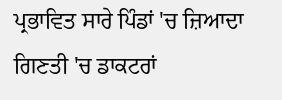ਪ੍ਰਭਾਵਿਤ ਸਾਰੇ ਪਿੰਡਾਂ 'ਚ ਜ਼ਿਆਦਾ ਗਿਣਤੀ 'ਚ ਡਾਕਟਰਾਂ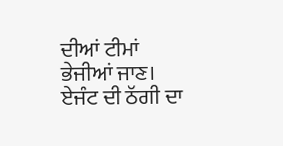ਦੀਆਂ ਟੀਮਾਂ ਭੇਜੀਆਂ ਜਾਣ।
ਏਜੰਟ ਦੀ ਠੱਗੀ ਦਾ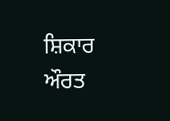ਸ਼ਿਕਾਰ ਔਰਤ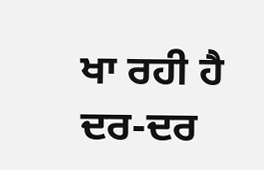ਖਾ ਰਹੀ ਹੈ ਦਰ-ਦਰ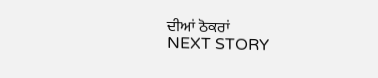ਦੀਆਂ ਠੋਕਰਾਂ
NEXT STORY